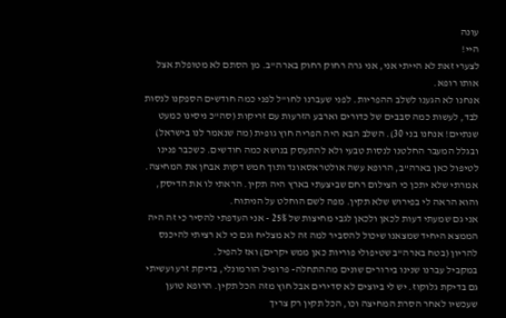עונה
היי!
לצערי זאת לא הייתי אני, אני גרה רחוק רחוק בארה"ב. מן הסתם לא מטופלת אצל אותו רופא.
אנחנו לא הגענו לשלב ההפריות. לפני שעברנו לחו"ל לפני כמה חודשים הספקנו לנסות לבד, לעשות כמה סבבים של כדורים וארבע הזרעות עם זריקות (סה"כ ניסינו כמעט שנתיים! אנחנו בני 30). השלב הבא היה הפריה חוץ גופית (מה שנאמר לנו בישראל) ובגלל המעבר החלטנו לנסות טבעי ולא להתעסק בנושא כמה חודשים. כשכבר פנינו לטיפול כאן בארה"ב, הרופא עשה אולטראסאונד ותוך חמש דקות אבחן את המחיצה. אמרתי שלא יתכן כי הצילום רחם שביצעתי בארץ היה תקין. הראתי לו את הדיסק, והוא הראה לי בפירוש שלא תקין. מפה לשם הוחלט על הניתוח.
אני גם שמעתי דעות לכאן ולכאן לגבי מחיצות של 25% - אני העדפתי להסיר כי זה היה הממצא היחיד שמצאנו שיכול להסביר למה זה לא מצליח וגם כי לא רציתי להיכנס להריון (בטח בארה"ב שטיפולי פוריות כאן ממש יקרים) ואז להפיל.
במקביל עברנו שנינו בירורים שונים מההתחלה- פרופיל הורמונלי, בדיקת זרע ועשיתי גם בדיקת גלוקוז. יש לי ביוצים לא סדירים אבל חוץ מזה הכל תקין. הרופא טוען שעכשיו לאחר הסרת המחיצה וכו, הכל תקין רק צריך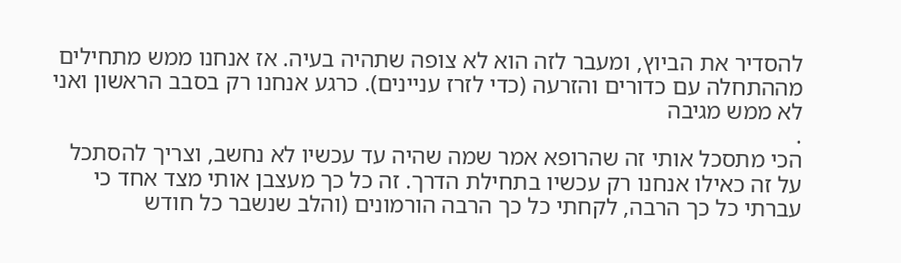להסדיר את הביוץ, ומעבר לזה הוא לא צופה שתהיה בעיה. אז אנחנו ממש מתחילים מההתחלה עם כדורים והזרעה (כדי לזרז עניינים). כרגע אנחנו רק בסבב הראשון ואני לא ממש מגיבה
.
הכי מתסכל אותי זה שהרופא אמר שמה שהיה עד עכשיו לא נחשב, וצריך להסתכל על זה כאילו אנחנו רק עכשיו בתחילת הדרך. זה כל כך מעצבן אותי מצד אחד כי עברתי כל כך הרבה, לקחתי כל כך הרבה הורמונים (והלב שנשבר כל חודש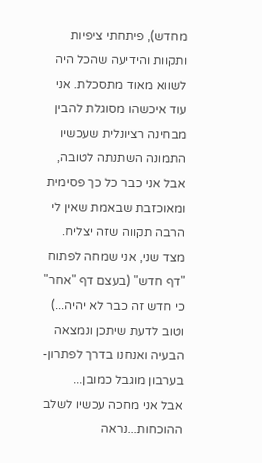מחדש), פיתחתי ציפיות ותקוות והידיעה שהכל היה לשווא מאוד מתסכלת. אני עוד איכשהו מסוגלת להבין מבחינה רציונלית שעכשיו התמונה השתנתה לטובה, אבל אני כבר כל כך פסימית ומאוכזבת שבאמת שאין לי הרבה תקווה שזה יצליח.
מצד שני, אני שמחה לפתוח "דף חדש" (בעצם דף "אחר" כי חדש זה כבר לא יהיה...) וטוב לדעת שיתכן ונמצאה הבעיה ואנחנו בדרך לפתרון- בערבון מוגבל כמובן...
אבל אני מחכה עכשיו לשלב ההוכחות...נראה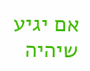אם יגיע
שיהיה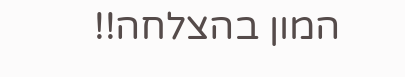המון בהצלחה!!